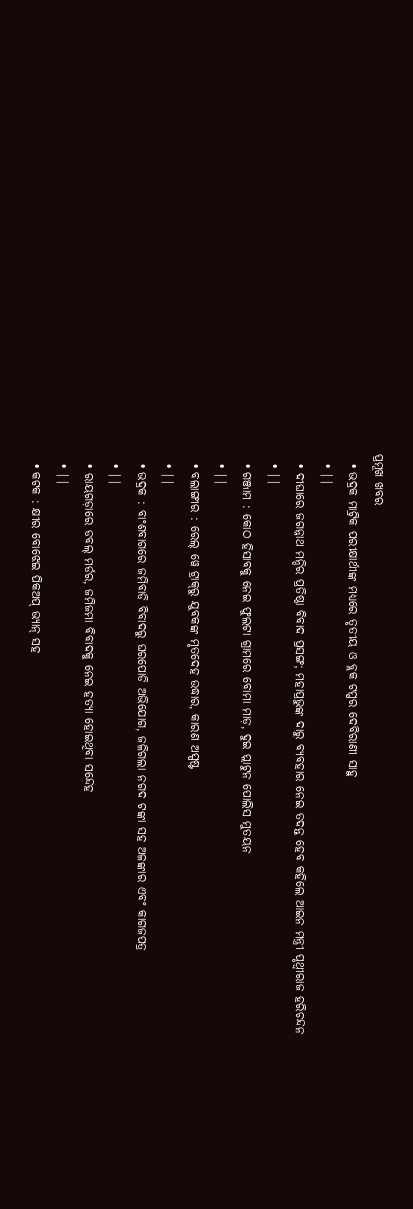ପ୍ରମୂଖ ଖବର
  • ଭଦ୍ରକ ମାଟ୍ରିକ ପରୀକ୍ଷାର୍ଥୀଙ୍କ ମଧ୍ୟରେ ତୃତୀୟ ଓ ବ୍ଲକ ଟପ୍ପର ଦେବିରାଣୀ ସାହୁ
  • ||
  • ଦୀଘାରେ ଜଗନ୍ନାଥ ମନ୍ଦିର ପ୍ରତିଷ୍ଠା ବିବାଦ ପ୍ରସଙ୍ଗ; ମହାପ୍ରଭୁଙ୍କ ଦାରୁ ବ୍ୟବହାର ନେଇ ତଦନ୍ତ ହେବ କହିଲେ ଆଇନ ମନ୍ତ୍ରୀ ପୃଥ୍ୱୀରାଜ ହରିଚନ୍ଦନ
  • ||
  • ଗଞ୍ଜାମ : କୋଠ ହିସାବକୁ ନେଇ ଫୁଲଟା ଗ୍ରାମରେ ବୋମା ମାଡ଼, ଦୁଇ ପ୍ଲାଟୁନ ପୋଲିସ ମୁତୟନ
  • ||
  • ବଲାଙ୍ଗୀର : ରେଲ୍ ୱେ ଟ୍ରାକ୍‌ରୁ ଯୁବକଙ୍କ ମୃତଦେହ ଉଦ୍ଧାର, କାରଣ ଅସ୍ପଷ୍ଟ
  • ||
  • ଭଦ୍ରକ : ବାଂଶବାଗରେ ଜମିବାଡି ବିବାଦରୁ ଘରପୋଡି ଅଭିଯୋଗ, ଜଳିଗଲା ନଗଦ ଟଙ୍କା ସହ ଅଳଙ୍କାର ଏବଂ କାଗଜପତ୍ର
  • ||
  • ରାୟଗଡ଼ାରେ ଡବଲ୍‌ ମର୍ଡର, ଜମିଜମା ବିବାଦକୁ ନେଇ ହତ୍ୟା ହୋଇଥିବା ସନ୍ଦେହ
  • ||
  • କଟକ : କ୍ଷୀର ବୋଝେଇ ପିକଅପ୍‌ ଭ୍ୟାନ୍ ସହ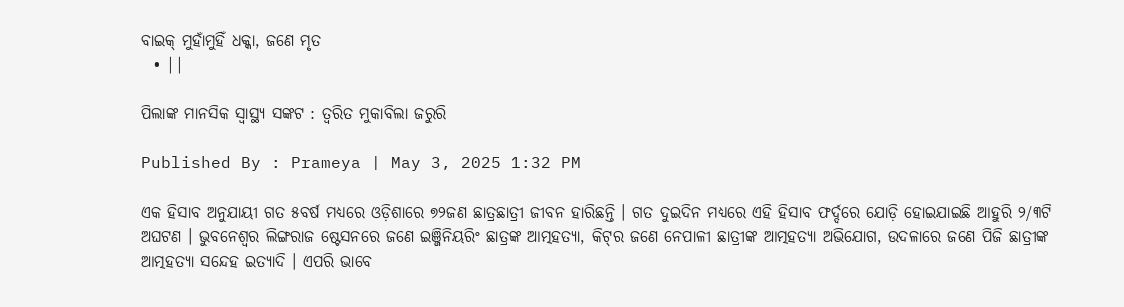ବାଇକ୍‌ ମୁହାଁମୁହିଁ ଧକ୍କା, ଜଣେ ମୃତ
  • ||

ପିଲାଙ୍କ ମାନସିକ ସ୍ଵାସ୍ଥ୍ୟ ସଙ୍କଟ : ତ୍ଵରିତ ମୁକାବିଲା ଜରୁରି

Published By : Prameya | May 3, 2025 1:32 PM

ଏକ ହିସାବ ଅନୁଯାୟୀ ଗତ ୫ବର୍ଷ ମଧ୍ୟରେ ଓଡ଼ିଶାରେ ୭୨ଜଣ ଛାତ୍ରଛାତ୍ରୀ ଜୀବନ ହାରିଛନ୍ତି । ଗତ ଦୁଇଦିନ ମଧ୍ୟରେ ଏହି ହିସାବ ଫର୍ଦ୍ଦରେ ଯୋଡ଼ି ହୋଇଯାଇଛି ଆହୁରି ୨/୩ଟି ଅଘଟଣ । ଭୁବନେଶ୍ୱର ଲିଙ୍ଗରାଜ ଷ୍ଟେସନରେ ଜଣେ ଇଞ୍ଜିନିୟରିଂ ଛାତ୍ରଙ୍କ ଆତ୍ମହତ୍ୟା, କିଟ୍‌ର ଜଣେ ନେପାଳୀ ଛାତ୍ରୀଙ୍କ ଆତ୍ମହତ୍ୟା ଅଭିଯୋଗ, ଉଦଳାରେ ଜଣେ ପିଜି ଛାତ୍ରୀଙ୍କ ଆତ୍ମହତ୍ୟା ସନ୍ଦେହ ଇତ୍ୟାଦି । ଏପରି ଭାବେ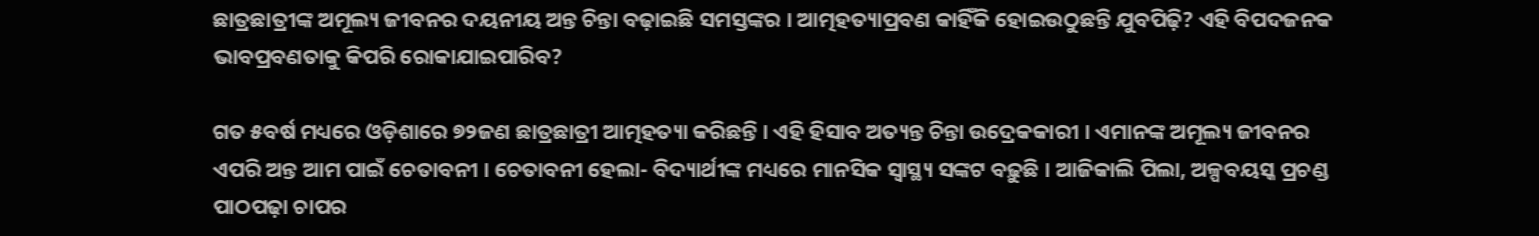ଛାତ୍ରଛାତ୍ରୀଙ୍କ ଅମୂଲ୍ୟ ଜୀବନର ଦୟନୀୟ ଅନ୍ତ ଚିନ୍ତା ବଢ଼ାଇଛି ସମସ୍ତଙ୍କର । ଆତ୍ମହତ୍ୟାପ୍ରବଣ କାହିଁକି ହୋଇଉଠୁଛନ୍ତି ଯୁବପିଢ଼ି? ଏହି ବିପଦଜନକ ଭାବପ୍ରବଣତାକୁ କିପରି ରୋକାଯାଇପାରିବ?

ଗତ ୫ବର୍ଷ ମଧ୍ୟରେ ଓଡ଼ିଶାରେ ୭୨ଜଣ ଛାତ୍ରଛାତ୍ରୀ ଆତ୍ମହତ୍ୟା କରିଛନ୍ତି । ଏହି ହିସାବ ଅତ୍ୟନ୍ତ ଚିନ୍ତା ଉଦ୍ରେକକାରୀ । ଏମାନଙ୍କ ଅମୂଲ୍ୟ ଜୀବନର ଏପରି ଅନ୍ତ ଆମ ପାଇଁ ଚେତାବନୀ । ଚେତାବନୀ ହେଲା- ବିଦ୍ୟାର୍ଥୀଙ୍କ ମଧ୍ୟରେ ମାନସିକ ସ୍ୱାସ୍ଥ୍ୟ ସଙ୍କଟ ବଢ଼ୁଛି । ଆଜିକାଲି ପିଲା, ଅଳ୍ପବୟସ୍କ ପ୍ରଚଣ୍ଡ ପାଠପଢ଼ା ଚାପର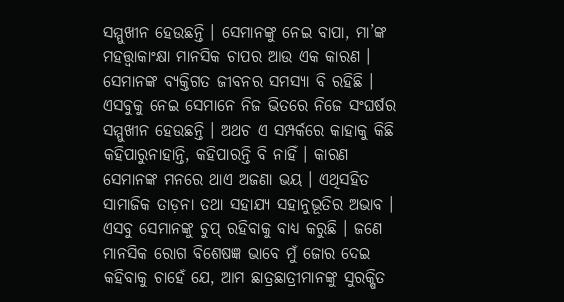ସମ୍ମୁଖୀନ ହେଉଛନ୍ତି । ସେମାନଙ୍କୁ ନେଇ ବାପା, ମା’ଙ୍କ ମହତ୍ତ୍ୱାକାଂକ୍ଷା ମାନସିକ ଚାପର ଆଉ ଏକ କାରଣ । ସେମାନଙ୍କ ବ୍ୟକ୍ତିଗତ ଜୀବନର ସମସ୍ୟା ବି ରହିଛି । ଏସବୁକୁ ନେଇ ସେମାନେ ନିଜ ଭିତରେ ନିଜେ ସଂଘର୍ଷର ସମ୍ମୁଖୀନ ହେଉଛନ୍ତି । ଅଥଚ ଏ ସମ୍ପର୍କରେ କାହାକୁ କିଛି କହିପାରୁନାହାନ୍ତି, କହିପାରନ୍ତି ବି ନାହିଁ । କାରଣ ସେମାନଙ୍କ ମନରେ ଥାଏ ଅଜଣା ଭୟ । ଏଥିସହିତ ସାମାଜିକ ତାଡ଼ନା ତଥା ସହାଯ୍ୟ ସହାନୁଭୂତିର ଅଭାବ । ଏସବୁ ସେମାନଙ୍କୁ ଚୁପ୍‌ ରହିବାକୁ ବାଧ୍ୟ କରୁଛି । ଜଣେ ମାନସିକ ରୋଗ ବିଶେଷଜ୍ଞ ଭାବେ ମୁଁ ଜୋର ଦେଇ କହିବାକୁ ଚାହେଁ ଯେ, ଆମ ଛାତ୍ରଛାତ୍ରୀମାନଙ୍କୁ ସୁରକ୍ଷିତ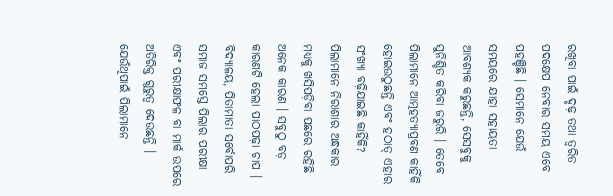ରଖିବା ପାଇଁ ଦୃଢ଼ ତଥା ତ୍ୱରିତ ପଦକ୍ଷେପ ନେବାର ସମୟ ଏବେ ପହଞ୍ଚିଛି । ସେମାନେ ଯେଉଁ ସମୟରେ ଯାହା ସହାୟତା ଆବଶ୍ୟକ କରୁଛନ୍ତି, ସେସବୁକୁ ସୁନିଶ୍ଚିତ କରିବା ଜରୁରି । ତେବେ ପିଲାମାନେ ଆତ୍ମହତ୍ୟାପ୍ରବଣ କାହିଁକି ହୋଇଉଠୁଛନ୍ତି ଏବଂ ହଠାତ୍‌ ଏହାର ସଂଖ୍ୟା ବଢ଼ିଯାଇଛି କାହିଁକି? ପିଲାମାନେ ନିରାଶାର ଅନ୍ଧକାର ମଧ୍ୟକୁ ଖସିପଡ଼ିବା ପଛରେ ରହିଛି ଅନେକ କାରଣ । ସବୁଠୁ ବଡ଼ କାରଣଟି ହେଲା ପାଠପଢ଼ା ଚାପ । ବିଦ୍ୟାଳୟ, ପିତାମାତା ସର୍ବୋପରି ସମାଜ ସମସ୍ତେ ପିଲାର ପରୀକ୍ଷା ଏବଂ ପରୀକ୍ଷାଫଳ ବା ମାର୍କ ଉପରେ ଅତିରିକ୍ତ ଗୁରୁତ୍ୱ ଦେଉଛନ୍ତି । ଯେଉଁଥିପାଇଁ ପିଲାମାନେ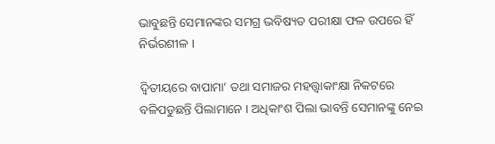ଭାବୁଛନ୍ତି ସେମାନଙ୍କର ସମଗ୍ର ଭବିଷ୍ୟତ ପରୀକ୍ଷା ଫଳ ଉପରେ ହିଁ ନିର୍ଭରଶୀଳ ।

ଦ୍ୱିତୀୟରେ ବାପାମା’ ତଥା ସମାଜର ମହତ୍ତ୍ୱାକାଂକ୍ଷା ନିକଟରେ ବଳିପଡୁଛନ୍ତି ପିଲାମାନେ । ଅଧିକାଂଶ ପିଲା ଭାବନ୍ତି ସେମାନଙ୍କୁ ନେଇ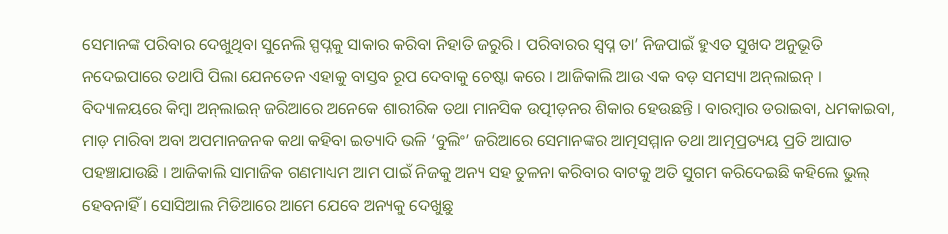ସେମାନଙ୍କ ପରିବାର ଦେଖୁଥିବା ସୁନେଲି ସ୍ପପ୍ନକୁ ସାକାର କରିବା ନିହାତି ଜରୁରି । ପରିବାରର ସ୍ୱପ୍ନ ତା’ ନିଜପାଇଁ ହୁଏତ ସୁଖଦ ଅନୁଭୂତି ନଦେଇପାରେ ତଥାପି ପିଲା ଯେନତେନ ଏହାକୁ ବାସ୍ତବ ରୂପ ଦେବାକୁ ଚେଷ୍ଟା କରେ । ଆଜିକାଲି ଆଉ ଏକ ବଡ଼ ସମସ୍ୟା ଅନ୍‌ଲାଇନ୍‌ । ବିଦ୍ୟାଳୟରେ କିମ୍ବା ଅନ୍‌ଲାଇନ୍‌ ଜରିଆରେ ଅନେକେ ଶାରୀରିକ ତଥା ମାନସିକ ଉତ୍ପୀଡ଼ନର ଶିକାର ହେଉଛନ୍ତି । ବାରମ୍ବାର ଡରାଇବା, ଧମକାଇବା, ମାଡ଼ ମାରିବା ଅବା ଅପମାନଜନକ କଥା କହିବା ଇତ୍ୟାଦି ଭଳି ‘ବୁଲିଂ’ ଜରିଆରେ ସେମାନଙ୍କର ଆତ୍ମସମ୍ମାନ ତଥା ଆତ୍ମପ୍ରତ୍ୟୟ ପ୍ରତି ଆଘାତ ପହଞ୍ଚାଯାଉଛି । ଆଜିକାଲି ସାମାଜିକ ଗଣମାଧ୍ୟମ ଆମ ପାଇଁ ନିଜକୁ ଅନ୍ୟ ସହ ତୁଳନା କରିବାର ବାଟକୁ ଅତି ସୁଗମ କରିଦେଇଛି କହିଲେ ଭୁଲ୍‌ ହେବନାହିଁ । ସୋସିଆଲ ମିଡିଆରେ ଆମେ ଯେବେ ଅନ୍ୟକୁ ଦେଖୁଛୁ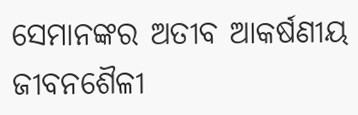ସେମାନଙ୍କର ଅତୀବ ଆକର୍ଷଣୀୟ ଜୀବନଶୈଳୀ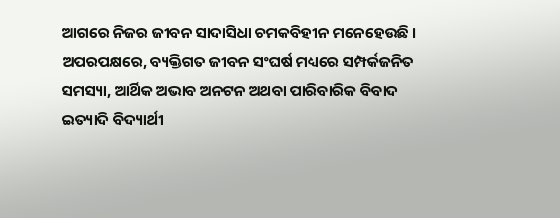ଆଗରେ ନିଜର ଜୀବନ ସାଦାସିଧା ଚମକବିହୀନ ମନେହେଉଛି । ଅପରପକ୍ଷରେ, ବ୍ୟକ୍ତିଗତ ଜୀବନ ସଂଘର୍ଷ ମଧ୍ୟରେ ସମ୍ପର୍କଜନିତ ସମସ୍ୟା, ଆର୍ଥିକ ଅଭାବ ଅନଟନ ଅଥବା ପାରିବାରିକ ବିବାଦ ଇତ୍ୟାଦି ବିଦ୍ୟାର୍ଥୀ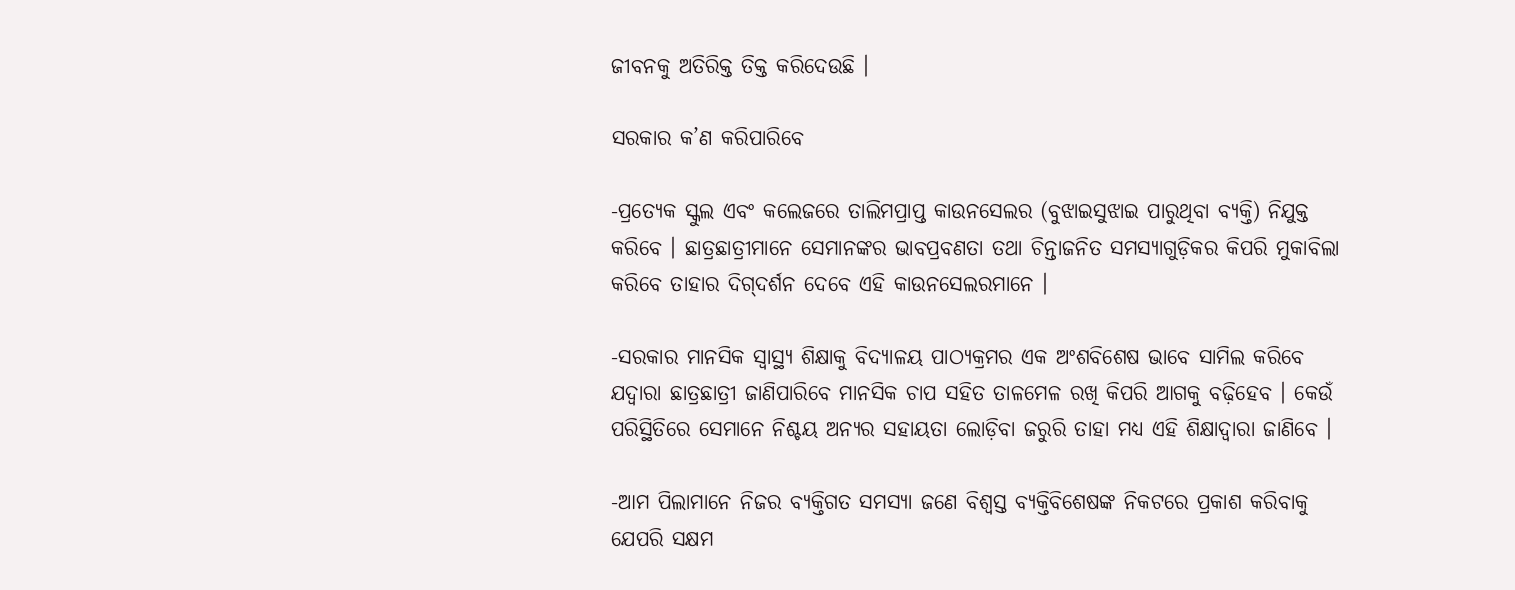ଜୀବନକୁ ଅତିରିକ୍ତ ତିକ୍ତ କରିଦେଉଛି ।

ସରକାର କ’ଣ କରିପାରିବେ

-ପ୍ରତ୍ୟେକ ସ୍କୁଲ ଏବଂ କଲେଜରେ ତାଲିମପ୍ରାପ୍ତ କାଉନସେଲର (ବୁଝାଇସୁଝାଇ ପାରୁଥିବା ବ୍ୟକ୍ତି) ନିଯୁକ୍ତ କରିବେ । ଛାତ୍ରଛାତ୍ରୀମାନେ ସେମାନଙ୍କର ଭାବପ୍ରବଣତା ତଥା ଚିନ୍ତାଜନିତ ସମସ୍ୟାଗୁଡ଼ିକର କିପରି ମୁକାବିଲା କରିବେ ତାହାର ଦିଗ୍‌ଦର୍ଶନ ଦେବେ ଏହି କାଉନସେଲରମାନେ ।

-ସରକାର ମାନସିକ ସ୍ୱାସ୍ଥ୍ୟ ଶିକ୍ଷାକୁ ବିଦ୍ୟାଳୟ ପାଠ୍ୟକ୍ରମର ଏକ ଅଂଶବିଶେଷ ଭାବେ ସାମିଲ କରିବେ ଯଦ୍ୱାରା ଛାତ୍ରଛାତ୍ରୀ ଜାଣିପାରିବେ ମାନସିକ ଚାପ ସହିତ ତାଳମେଳ ରଖି କିପରି ଆଗକୁ ବଢ଼ିହେବ । କେଉଁ ପରିସ୍ଥିତିରେ ସେମାନେ ନିଶ୍ଚୟ ଅନ୍ୟର ସହାୟତା ଲୋଡ଼ିବା ଜରୁରି ତାହା ମଧ୍ୟ ଏହି ଶିକ୍ଷାଦ୍ୱାରା ଜାଣିବେ ।

-ଆମ ପିଲାମାନେ ନିଜର ବ୍ୟକ୍ତିଗତ ସମସ୍ୟା ଜଣେ ବିଶ୍ୱସ୍ତ ବ୍ୟକ୍ତିବିଶେଷଙ୍କ ନିକଟରେ ପ୍ରକାଶ କରିବାକୁ ଯେପରି ସକ୍ଷମ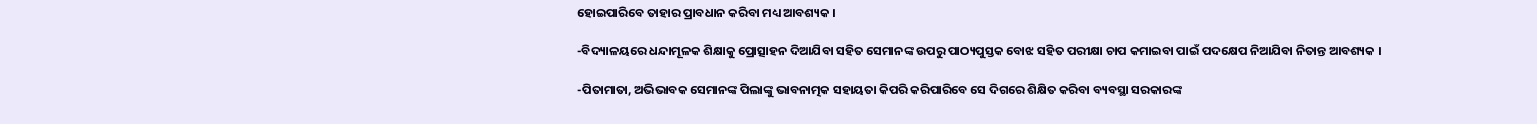ହୋଇପାରିବେ ତାହାର ପ୍ରାବଧାନ କରିବା ମଧ୍ୟ ଆବଶ୍ୟକ ।

-ବିଦ୍ୟାଳୟରେ ଧନ୍ଦାମୂଳକ ଶିକ୍ଷାକୁ ପ୍ରୋତ୍ସାହନ ଦିଆଯିବା ସହିତ ସେମାନଙ୍କ ଉପରୁ ପାଠ୍ୟପୁସ୍ତକ ବୋଝ ସହିତ ପରୀକ୍ଷା ଚାପ କମାଇବା ପାଇଁ ପଦକ୍ଷେପ ନିଆଯିବା ନିତାନ୍ତ ଆବଶ୍ୟକ ।

-ପିତାମାତା, ଅଭିଭାବକ ସେମାନଙ୍କ ପିଲାଙ୍କୁ ଭାବନାତ୍ମକ ସହାୟତା କିପରି କରିପାରିବେ ସେ ଦିଗରେ ଶିକ୍ଷିତ କରିବା ବ୍ୟବସ୍ଥା ସରକାରଙ୍କ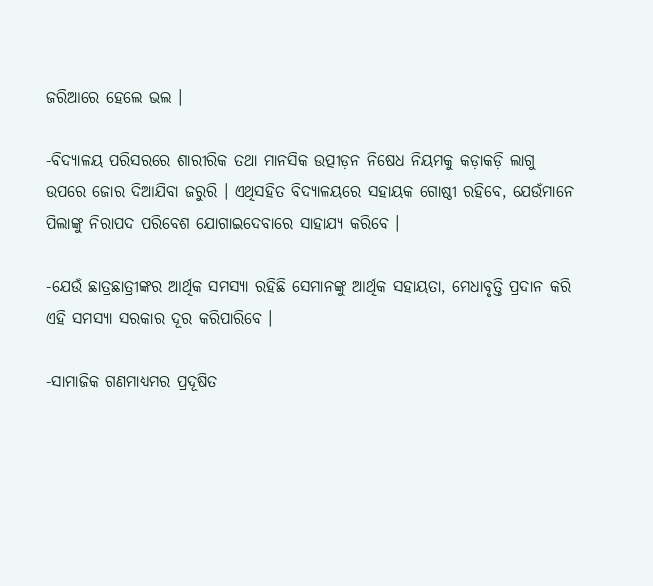ଜରିଆରେ ହେଲେ ଭଲ ।

-ବିଦ୍ୟାଳୟ ପରିସରରେ ଶାରୀରିକ ତଥା ମାନସିକ ଉତ୍ପୀଡ଼ନ ନିଷେଧ ନିୟମକୁ କଡ଼ାକଡ଼ି ଲାଗୁ ଉପରେ ଜୋର ଦିଆଯିବା ଜରୁରି । ଏଥିସହିତ ବିଦ୍ୟାଳୟରେ ସହାୟକ ଗୋଷ୍ଠୀ ରହିବେ, ଯେଉଁମାନେ ପିଲାଙ୍କୁ ନିରାପଦ ପରିବେଶ ଯୋଗାଇଦେବାରେ ସାହାଯ୍ୟ କରିବେ ।

-ଯେଉଁ ଛାତ୍ରଛାତ୍ରୀଙ୍କର ଆର୍ଥିକ ସମସ୍ୟା ରହିଛି ସେମାନଙ୍କୁ ଆର୍ଥିକ ସହାୟତା, ମେଧାବୃତ୍ତି ପ୍ରଦାନ କରି ଏହି ସମସ୍ୟା ସରକାର ଦୂର କରିପାରିବେ ।

-ସାମାଜିକ ଗଣମାଧ୍ୟମର ପ୍ରଦୂଷିତ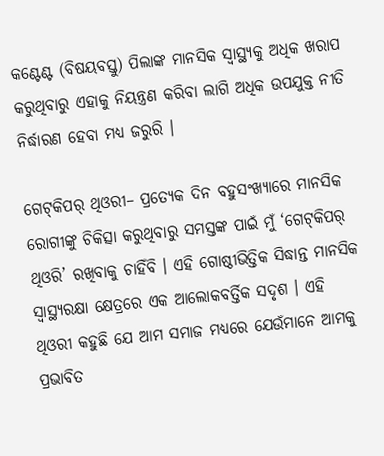କଣ୍ଟେଣ୍ଟ (ବିଷୟବସ୍ତୁ) ପିଲାଙ୍କ ମାନସିକ ସ୍ୱାସ୍ଥ୍ୟକୁ ଅଧିକ ଖରାପ କରୁଥିବାରୁ ଏହାକୁ ନିୟନ୍ତ୍ରଣ କରିବା ଲାଗି ଅଧିକ ଉପଯୁକ୍ତ ନୀତି ନିର୍ଦ୍ଧାରଣ ହେବା ମଧ୍ୟ ଜରୁରି ।

ଗେଟ୍‌କିପର୍‌ ଥିଓରୀ– ପ୍ରତ୍ୟେକ ଦିନ ବହୁସଂଖ୍ୟାରେ ମାନସିକ ରୋଗୀଙ୍କୁ ଚିକିତ୍ସା କରୁଥିବାରୁ ସମସ୍ତଙ୍କ ପାଇଁ ମୁଁ ‘ଗେଟ୍‌କିପର୍‌ ଥିଓରି’ ରଖିବାକୁ ଚାହିଁବି । ଏହି ଗୋଷ୍ଠୀଭିତ୍ତିକ ସିଦ୍ଧାନ୍ତ ମାନସିକ ସ୍ୱାସ୍ଥ୍ୟରକ୍ଷା କ୍ଷେତ୍ରରେ ଏକ ଆଲୋକବର୍ତ୍ତିକ ସଦୃଶ । ଏହି ଥିଓରୀ କହୁଛି ଯେ ଆମ ସମାଜ ମଧ୍ୟରେ ଯେଉଁମାନେ ଆମକୁ ପ୍ରଭାବିତ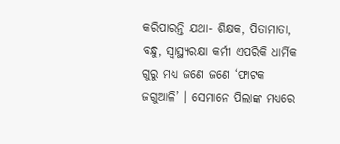କରିପାରନ୍ତି ଯଥା- ଶିକ୍ଷକ, ପିତାମାତା, ବନ୍ଧୁ, ସ୍ୱାସ୍ଥ୍ୟରକ୍ଷା କର୍ମୀ ଏପରିକି ଧାର୍ମିକ ଗୁରୁ ମଧ୍ୟ ଜଣେ ଜଣେ ‘ଫାଟକ ଜଗୁଆଳି’ । ସେମାନେ ପିଲାଙ୍କ ମଧ୍ୟରେ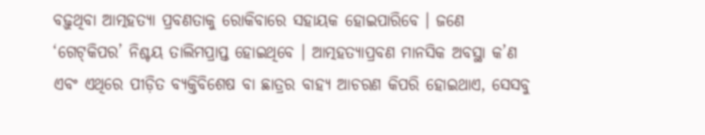ବଢ଼ୁଥିବା ଆତ୍ମହତ୍ୟା ପ୍ରବଣତାକୁ ରୋକିବାରେ ସହାୟକ ହୋଇପାରିବେ । ଜଣେ ‘ଗେଟ୍‌କିପର’ ନିଶ୍ଚୟ ତାଲିମପ୍ରାପ୍ତ ହୋଇଥିବେ । ଆତ୍ମହତ୍ୟାପ୍ରବଣ ମାନସିକ ଅବସ୍ଥା କ’ଣ ଏବଂ ଏଥିରେ ପୀଡ଼ିତ ବ୍ୟକ୍ତିବିଶେଷ ବା ଛାତ୍ରର ବାହ୍ୟ ଆଚରଣ କିପରି ହୋଇଥାଏ, ସେସବୁ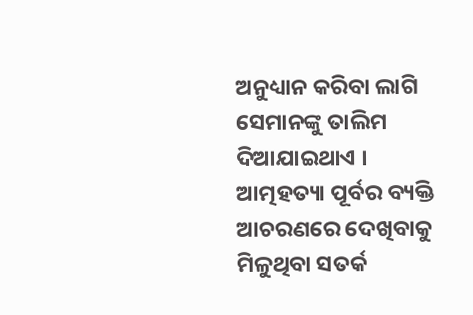ଅନୁଧ୍ୟାନ କରିବା ଲାଗି ସେମାନଙ୍କୁ ତାଲିମ ଦିଆଯାଇଥାଏ । ଆତ୍ମହତ୍ୟା ପୂର୍ବର ବ୍ୟକ୍ତି ଆଚରଣରେ ଦେଖିବାକୁ ମିଳୁଥିବା ସତର୍କ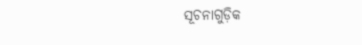ସୂଚନାଗୁଡ଼ିକ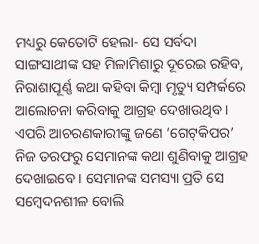ମଧ୍ୟରୁ କେତୋଟି ହେଲା- ସେ ସର୍ବଦା ସାଙ୍ଗସାଥୀଙ୍କ ସହ ମିଳାମିଶାରୁ ଦୂରେଇ ରହିବ, ନିରାଶାପୂର୍ଣ୍ଣ କଥା କହିବା କିମ୍ବା ମୃତ୍ୟୁ ସମ୍ପର୍କରେ ଆଲୋଚନା କରିବାକୁ ଆଗ୍ରହ ଦେଖାଉଥିବ । ଏପରି ଆଚରଣକାରୀଙ୍କୁ ଜଣେ ‘ଗେଟ୍‌କିପର’ ନିଜ ତରଫରୁ ସେମାନଙ୍କ କଥା ଶୁଣିବାକୁ ଆଗ୍ରହ ଦେଖାଇବେ । ସେମାନଙ୍କ ସମସ୍ୟା ପ୍ରତି ସେ ସମ୍ବେଦନଶୀଳ ବୋଲି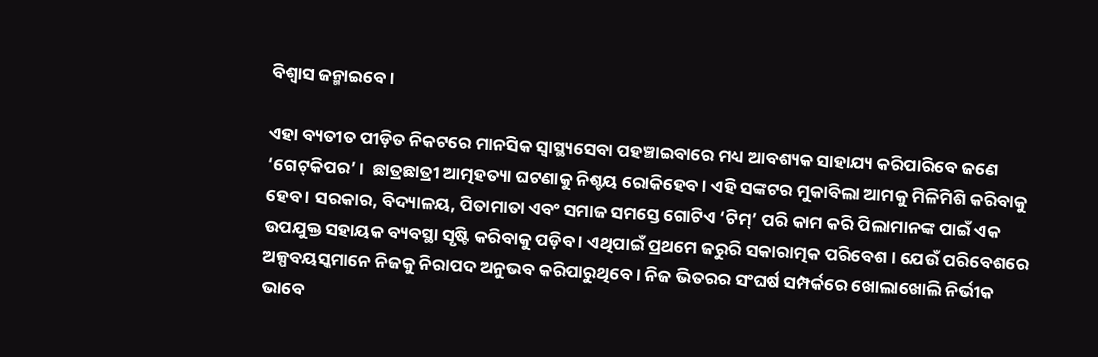ବିଶ୍ୱାସ ଜନ୍ମାଇବେ ।

ଏହା ବ୍ୟତୀତ ପୀଡ଼ିତ ନିକଟରେ ମାନସିକ ସ୍ୱାସ୍ଥ୍ୟସେବା ପହଞ୍ଚାଇବାରେ ମଧ୍ୟ ଆବଶ୍ୟକ ସାହାଯ୍ୟ କରିପାରିବେ ଜଣେ ‘ଗେଟ୍‌କିପର’ ।  ଛାତ୍ରଛାତ୍ରୀ ଆତ୍ମହତ୍ୟା ଘଟଣାକୁ ନିଶ୍ଚୟ ରୋକିହେବ । ଏହି ସଙ୍କଟର ମୁକାବିଲା ଆମକୁ ମିଳିମିଶି କରିବାକୁ ହେବ । ସରକାର, ବିଦ୍ୟାଳୟ, ପିତାମାତା ଏବଂ ସମାଜ ସମସ୍ତେ ଗୋଟିଏ ‘ଟିମ୍‌’ ପରି କାମ କରି ପିଲାମାନଙ୍କ ପାଇଁ ଏକ ଉପଯୁକ୍ତ ସହାୟକ ବ୍ୟବସ୍ଥା ସୃଷ୍ଟି କରିବାକୁ ପଡ଼ିବ । ଏଥିପାଇଁ ପ୍ରଥମେ ଜରୁରି ସକାରାତ୍ମକ ପରିବେଶ । ଯେଉଁ ପରିବେଶରେ ଅଳ୍ପବୟସ୍କମାନେ ନିଜକୁ ନିରାପଦ ଅନୁଭବ କରିପାରୁଥିବେ । ନିଜ ଭିତରର ସଂଘର୍ଷ ସମ୍ପର୍କରେ ଖୋଲାଖୋଲି ନିର୍ଭୀକ ଭାବେ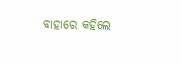ବାହାରେ କହିଲେ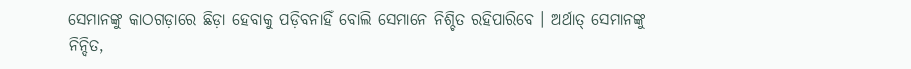ସେମାନଙ୍କୁ କାଠଗଡ଼ାରେ ଛିଡ଼ା ହେବାକୁ ପଡ଼ିବନାହିଁ ବୋଲି ସେମାନେ ନିଶ୍ଚିତ ରହିପାରିବେ । ଅର୍ଥାତ୍‌ ସେମାନଙ୍କୁ ନିନ୍ଦିତ,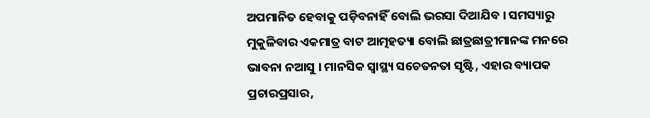ଅପମାନିତ ହେବାକୁ ପଡ଼ିବନାହିଁ ବୋଲି ଭରସା ଦିଆଯିବ । ସମସ୍ୟାରୁ ମୁକୁଳିବାର ଏକମାତ୍ର ବାଟ ଆତ୍ମହତ୍ୟା ବୋଲି ଛାତ୍ରଛାତ୍ରୀମାନଙ୍କ ମନରେ ଭାବନା ନଆସୁ । ମାନସିକ ସ୍ୱାସ୍ଥ୍ୟ ସଚେତନତା ସୃଷ୍ଟି, ଏହାର ବ୍ୟାପକ ପ୍ରଚାରପ୍ରସାର,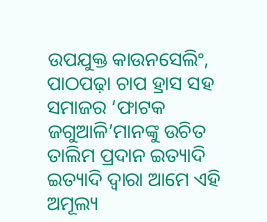ଉପଯୁକ୍ତ କାଉନସେଲିଂ, ପାଠପଢ଼ା ଚାପ ହ୍ରାସ ସହ ସମାଜର ‘ଫାଟକ ଜଗୁଆଳି’ମାନଙ୍କୁ ଉଚିତ ତାଲିମ ପ୍ରଦାନ ଇତ୍ୟାଦି ଇତ୍ୟାଦି ଦ୍ୱାରା ଆମେ ଏହି ଅମୂଲ୍ୟ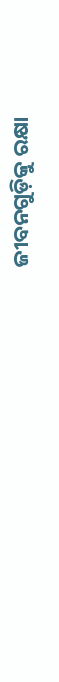ଜୀବନଗୁଡ଼ିକୁ ରକ୍ଷା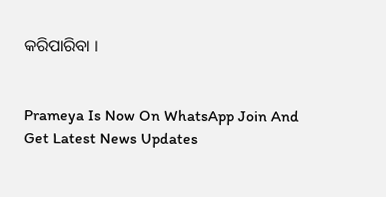କରିପାରିବା ।


Prameya Is Now On WhatsApp Join And Get Latest News Updates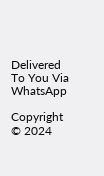Delivered To You Via WhatsApp

Copyright © 2024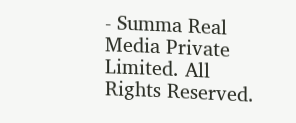- Summa Real Media Private Limited. All Rights Reserved.